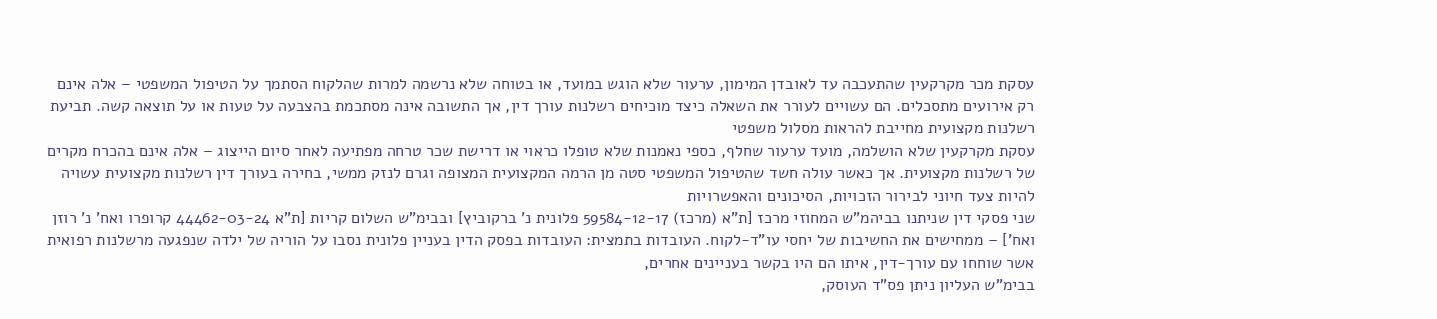עסקת מכר מקרקעין שהתעכבה עד לאובדן המימון, ערעור שלא הוגש במועד, או בטוחה שלא נרשמה למרות שהלקוח הסתמך על הטיפול המשפטי – אלה אינם רק אירועים מתסכלים. הם עשויים לעורר את השאלה כיצד מוכיחים רשלנות עורך דין, אך התשובה אינה מסתכמת בהצבעה על טעות או על תוצאה קשה. תביעת רשלנות מקצועית מחייבת להראות מסלול משפטי
עסקת מקרקעין שלא הושלמה, מועד ערעור שחלף, כספי נאמנות שלא טופלו כראוי או דרישת שכר טרחה מפתיעה לאחר סיום הייצוג – אלה אינם בהכרח מקרים של רשלנות מקצועית. אך כאשר עולה חשד שהטיפול המשפטי סטה מן הרמה המקצועית המצופה וגרם לנזק ממשי, בחירה בעורך דין רשלנות מקצועית עשויה להיות צעד חיוני לבירור הזכויות, הסיכונים והאפשרויות
שני פסקי דין שניתנו בביהמ"ש המחוזי מרכז [ת"א (מרכז) 59584-12-17 פלונית נ' ברקוביץ] ובבימ"ש השלום קריות [ת"א 44462-03-24 קרופרו ואח' נ' רוזן ואח'] – ממחישים את החשיבות של יחסי עו"ד-לקוח. העובדות בתמצית: העובדות בפסק הדין בעניין פלונית נסבו על הוריה של ילדה שנפגעה מרשלנות רפואית אשר שוחחו עם עורך-דין, איתו הם היו בקשר בעניינים אחרים,
בבימ"ש העליון ניתן פס"ד העוסק,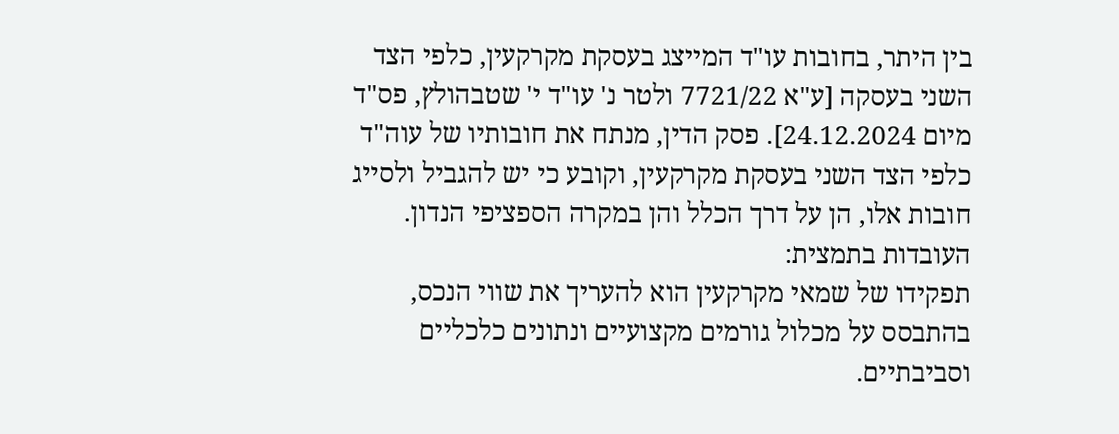בין היתר, בחובות עו"ד המייצג בעסקת מקרקעין, כלפי הצד השני בעסקה [ע"א 7721/22 ולטר נ' עו"ד י' שטבהולץ, פס"ד מיום 24.12.2024]. פסק הדין, מנתח את חובותיו של עוה"ד כלפי הצד השני בעסקת מקרקעין, וקובע כי יש להגביל ולסייג חובות אלו, הן על דרך הכלל והן במקרה הספציפי הנדון. העובדות בתמצית:
תפקידו של שמאי מקרקעין הוא להעריך את שווי הנכס, בהתבסס על מכלול גורמים מקצועיים ונתונים כלכליים וסביבתיים.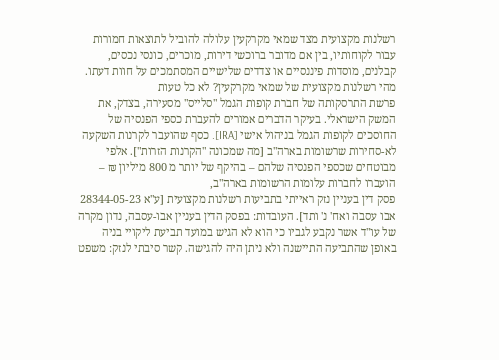רשלנות מקצועית מצד שמאי מקרקעין עלולה להוביל לתוצאות חמורות עבור לקוחותיו, בין אם מדובר ברוכשי דירות, מוכרים, כונסי נכסים, קבלנים, מוסדות פיננסיים או צדדים שלישיים המסתמכים על חוות דעתו. מהי רשלנות מקצועית של שמאי מקרקעין? לא כל טעות
פרשת התרסקותה של חברת קופות הגמל "סלייס" מסעירה, בצדק, את המשק הישראלי. בעיקר הדברים אמורים להעברת כספי הפנסיה של החוסכים לקופות הגמל בניהול אישי [IRA]. כסף שהועבר לקרנות השקעה לא-סחירות שרשומות בארה"ב [מה שמכונה "הקרנות הזרות"]. אלפי מבוטחים שכספי הפנסיה שלהם – בהיקף של יותר מ 800 מיליון ₪ – הועברו לחברות עלומות הרשומות בארה"ב,
פסק דין בעניין נזק ראייתי בתביעות רשלנות מקצועית [ע"א 28344-05-23 אבו עסבה ואח' נ' ותד]. העובדות: בפסק הדין בעניין אבו-עסבה, נדון מקרה של עו"ד אשר נקבע לגביו כי הוא לא הגיש במועד תביעת ליקויי בניה באופן שהתביעה התיישנה ולא ניתן היה להגישה. קשר סיבתי לנזק: משפט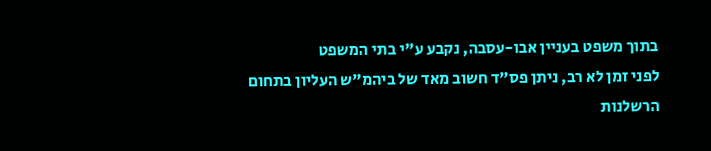בתוך משפט בעניין אבו-עסבה, נקבע ע"י בתי המשפט
לפני זמן לא רב, ניתן פס"ד חשוב מאד של ביהמ"ש העליון בתחום הרשלנות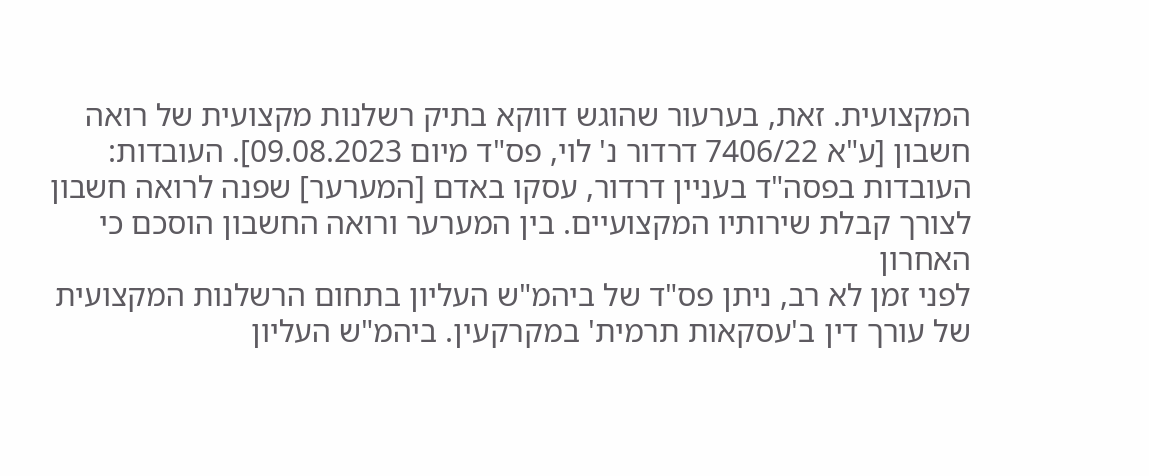המקצועית. זאת, בערעור שהוגש דווקא בתיק רשלנות מקצועית של רואה חשבון [ע"א 7406/22 דרדור נ' לוי, פס"ד מיום 09.08.2023]. העובדות: העובדות בפסה"ד בעניין דרדור, עסקו באדם [המערער] שפנה לרואה חשבון לצורך קבלת שירותיו המקצועיים. בין המערער ורואה החשבון הוסכם כי האחרון
לפני זמן לא רב, ניתן פס"ד של ביהמ"ש העליון בתחום הרשלנות המקצועית של עורך דין ב'עסקאות תרמית' במקרקעין. ביהמ"ש העליון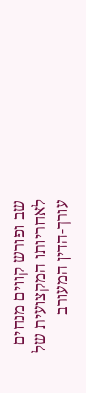שב ופורש קווים מנחים לאחריותו המקצועית של עורך-הדין המעורב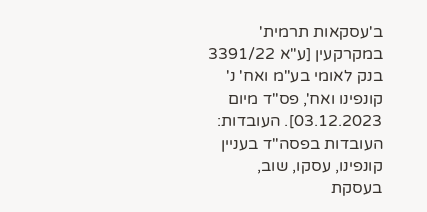ב'עסקאות תרמית' במקרקעין [ע"א 3391/22 בנק לאומי בע"מ ואח' נ' קונפינו ואח', פס"ד מיום 03.12.2023]. העובדות: העובדות בפסה"ד בעניין קונפינו, עסקו, שוב, בעסקת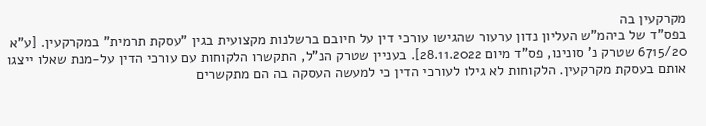מקרקעין בה
בפס"ד של ביהמ"ש העליון נדון ערעור שהגישו עורכי דין על חיובם ברשלנות מקצועית בגין "עסקת תרמית" במקרקעין. [ע"א 6715/20 שטרק נ' סונינו, פס"ד מיום 28.11.2022]. בעניין שטרק הנ"ל, התקשרו הלקוחות עם עורכי הדין על-מנת שאלו ייצגו אותם בעסקת מקרקעין. הלקוחות לא גילו לעורכי הדין כי למעשה העסקה בה הם מתקשרים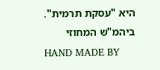היא "עסקת תרמית". ביהמ"ש המחוזי
HAND MADE BY